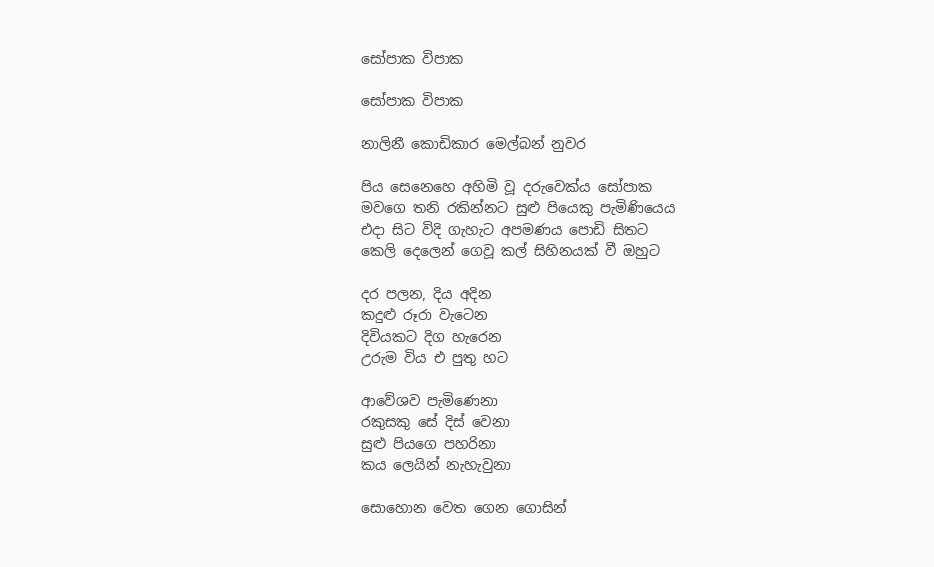සෝපාක විපාක

සෝපාක විපාක

නාලිනී කොඩිකාර මෙල්බන් නුවර

පිය සෙනෙහෙ අහිමි වූ දරුවෙක්ය සෝපාක
මවගෙ තනි රකින්නට සුළු පියෙකු පැමිණියෙය
එදා සිට විදි ගැහැට අපමණය පොඩි සිතට
කෙලි දෙලෙන් ගෙවූ කල් සිහිනයක් වී ඔහුට

දර පලන, දිය අදින
කදුළු රූරා වැටෙන
දිවියකට දිග හැරෙන
උරුම විය එ පුතු හට

ආවේශව පැමිණෙනා
රකුසකු සේ දිස් වෙනා
සුළු පියගෙ පහරිනා
කය ලෙයින් නැහැවුනා

සොහොන වෙත ගෙන ගොසින්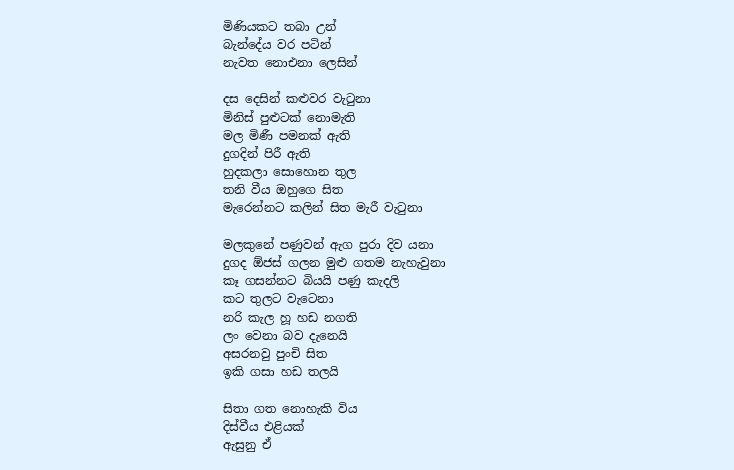මිණියකට තබා උන්
බැන්දේය වර පටින්
නැවත නොඑනා ලෙසින්

දස දෙසින් කළුවර වැටුනා
මිනිස් පුළුටක් නොමැති
මල මිණී පමනක් ඇති
දුගදින් පිරී ඇති
හුදකලා සොහොන තුල
තනි වීය ඔහුගෙ සිත
මැරෙන්නට කලින් සිත මැරී වැටුනා

මලකුනේ පණුවන් ඇග පුරා දිව යනා
දුගද ඕජස් ගලන මුළු ගතම නැහැවුනා
කෑ ගසන්නට බියයි පණු කැදලි
කට තුලට වැටෙනා
නරි කැල හූ හඩ නගති
ලං වෙනා බව දැනෙයි
අසරනවු පුංචි සිත
ඉකි ගසා හඩ තලයි

සිතා ගත නොහැකි විය
දිස්වීය එළියක්
ඇසුනු ඒ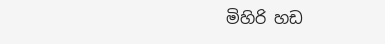මිහිරි හඩ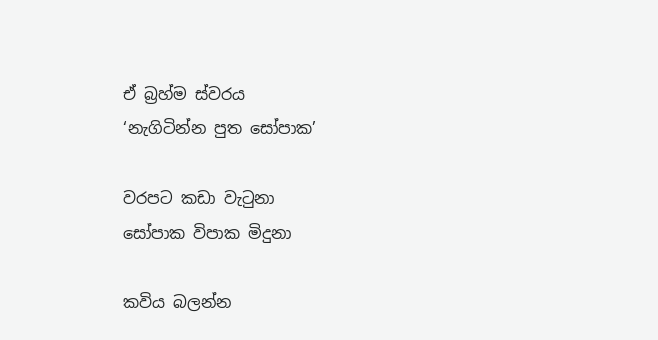ඒ බ්‍රහ්ම ස්වරය
‘නැගිටින්න පුත සෝපාක’

වරපට කඩා වැටුනා
සෝපාක විපාක මිදුනා

කවිය බලන්න